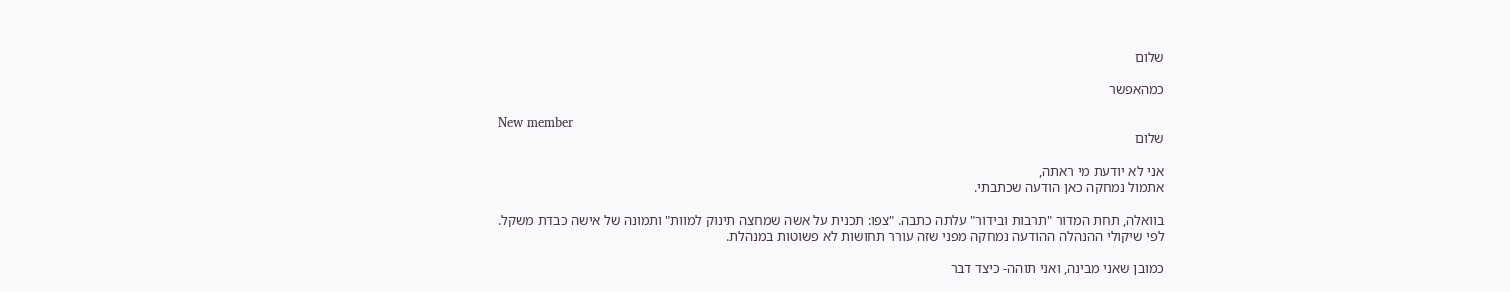שלום

כמהאפשר

New member
שלום

אני לא יודעת מי ראתה,
אתמול נמחקה כאן הודעה שכתבתי.

בוואלה, תחת המדור "תרבות ובידור" עלתה כתבה. "צפו: תכנית על אשה שמחצה תינוק למוות" ותמונה של אישה כבדת משקל.
לפי שיקולי ההנהלה ההודעה נמחקה מפני שזה עורר תחושות לא פשוטות במנהלת.

כמובן שאני מבינה, ואני תוהה- כיצד דבר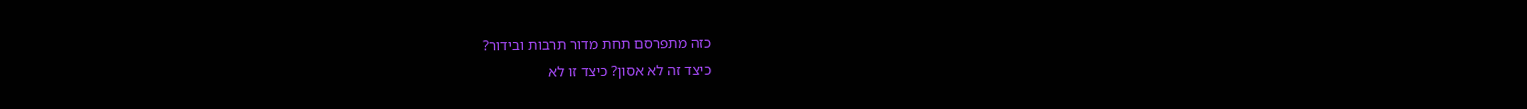כזה מתפרסם תחת מדור תרבות ובידור?
כיצד זה לא אסון? כיצד זו לא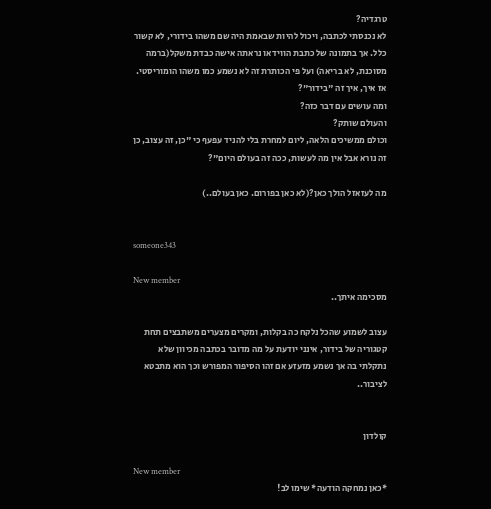טרגדיה?
לא נכנסתי לכתבה, ויכול להיות שבאמת היה שם משהו בידורי, לא קשור כלל. אך בתמונה של כתבת הווידאו נראתה אישה כבדת משקל(ברמה מסוכנת, לא בריאה) ועל פי הכותרת זה לא נשמע כמו משהו הומוריסטי.
אז איך, איך זה "בידור"?
ומה עושים עם דבר כזה?
והעולם שותק?
וכולם ממשיכים הלאה, ליום למחרת בלי להניד עפעף כי "כן, זה עצוב, כן זה נורא אבל אין מה לעשות, ככה זה בעולם היום"?

מה לעזאזל הולך כאן?(לא כאן בפורום. כאן בעולם..)


someone343

New member
מסכימה איתך..

עצוב לשמוע שהכל נלקח כה בקלות, ומקרים מצערים משתבצים תחת קטגוריה של בידור, אינני יודעת על מה מדובר בכתבה מכיוון שלא נתקלתי בה אך נשמע מזעזע אם זהו הסיפור המפורש וכך הוא מתבטא לציבור..


קולדון

New member
*כאן נמחקה הודעה* שימו לב!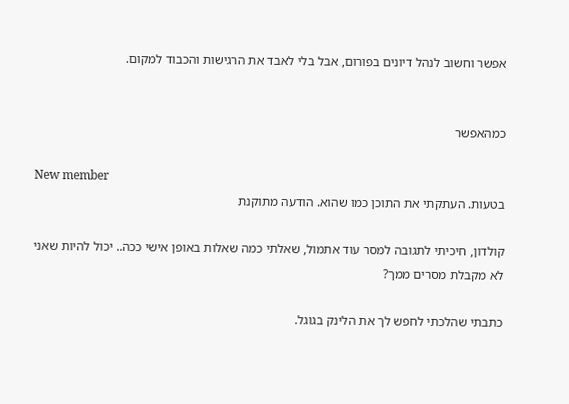אפשר וחשוב לנהל דיונים בפורום, אבל בלי לאבד את הרגישות והכבוד למקום.


כמהאפשר

New member
בטעות. העתקתי את התוכן כמו שהוא. הודעה מתוקנת

קולדון, חיכיתי לתגובה למסר עוד אתמול, שאלתי כמה שאלות באופן אישי ככה.. יכול להיות שאני לא מקבלת מסרים ממך?

כתבתי שהלכתי לחפש לך את הלינק בגוגל.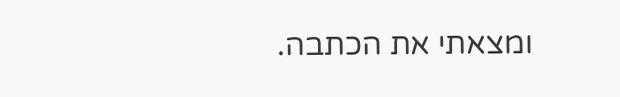ומצאתי את הכתבה.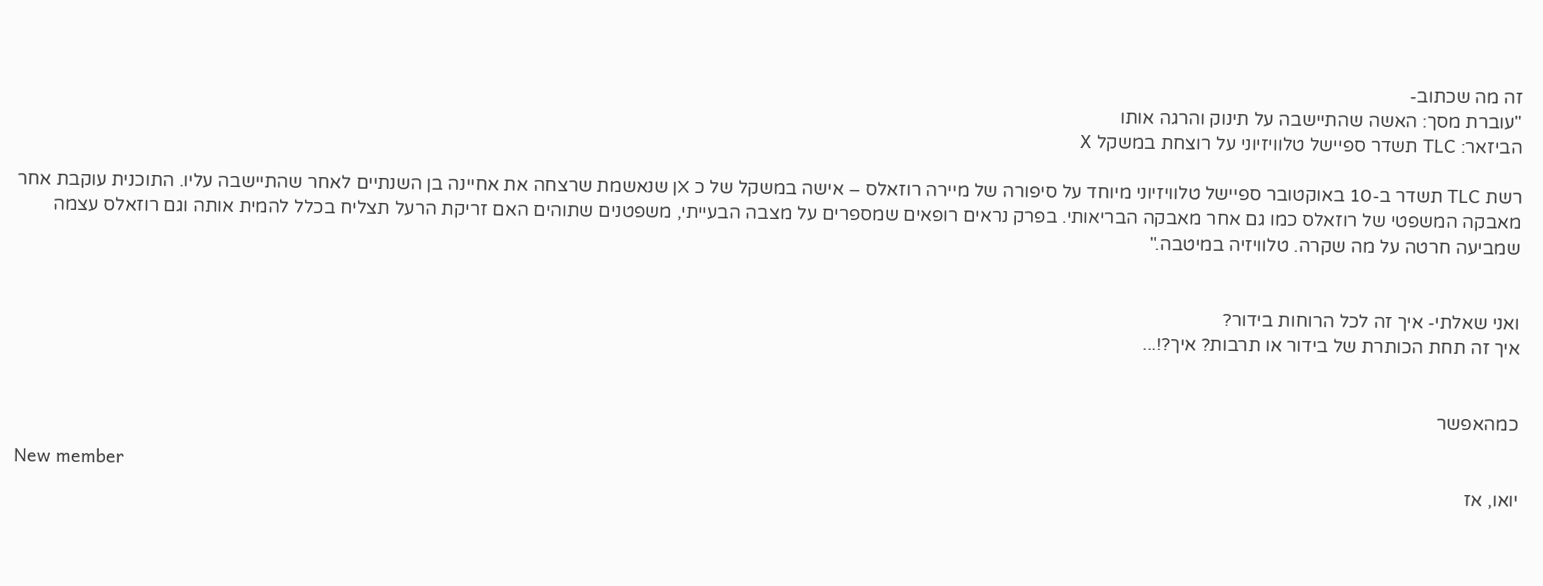זה מה שכתוב-
"עוברת מסך: האשה שהתיישבה על תינוק והרגה אותו
הביזאר: TLC תשדר ספיישל טלוויזיוני על רוצחת במשקל X

רשת TLC תשדר ב-10 באוקטובר ספיישל טלוויזיוני מיוחד על סיפורה של מיירה רוזאלס – אישה במשקל של כ Xן שנאשמת שרצחה את אחיינה בן השנתיים לאחר שהתיישבה עליו. התוכנית עוקבת אחר מאבקה המשפטי של רוזאלס כמו גם אחר מאבקה הבריאותי. בפרק נראים רופאים שמספרים על מצבה הבעייתי, משפטנים שתוהים האם זריקת הרעל תצליח בכלל להמית אותה וגם רוזאלס עצמה שמביעה חרטה על מה שקרה. טלוויזיה במיטבה."


ואני שאלתי- איך זה לכל הרוחות בידור?
איך זה תחת הכותרת של בידור או תרבות? איך?!...


כמהאפשר

New member
יואו, אז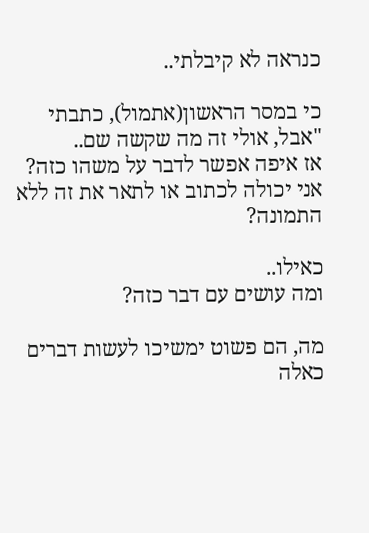כנראה לא קיבלתי..

כי במסר הראשון(אתמול), כתבתי "אבל, אולי זה מה שקשה שם..
אז איפה אפשר לדבר על משהו כזה?
אני יכולה לכתוב או לתאר את זה ללא התמונה?

כאילו..
ומה עושים עם דבר כזה?

מה, הם פשוט ימשיכו לעשות דברים כאלה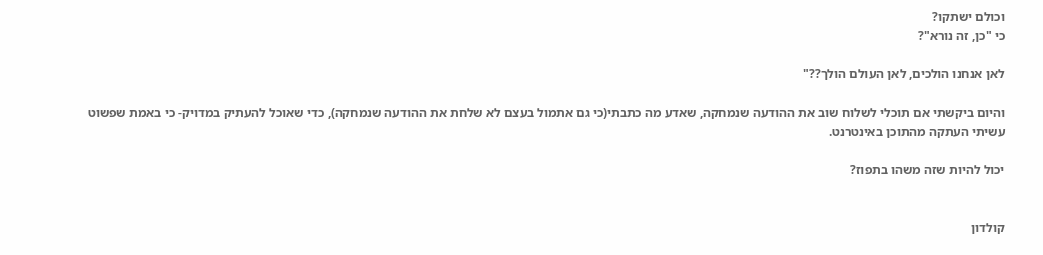וכולם ישתקו?
כי "כן, זה נורא"?

לאן אנחנו הולכים, לאן העולם הולך??"

והיום ביקשתי אם תוכלי לשלוח שוב את ההודעה שנמחקה, שאדע מה כתבתי(כי גם אתמול בעצם לא שלחת את ההודעה שנמחקה), כדי שאוכל להעתיק במדויק- כי באמת שפשוט עשיתי העתקה מהתוכן באינטרנט.

יכול להיות שזה משהו בתפוז?


קולדון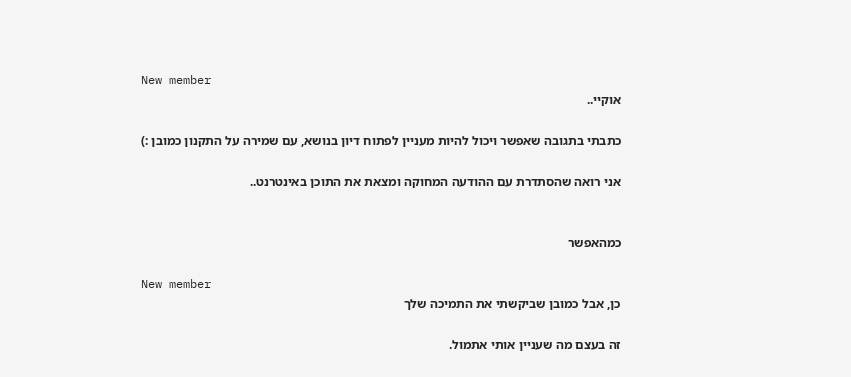New member
אוקיי..

כתבתי בתגובה שאפשר ויכול להיות מעניין לפתוח דיון בנושא, עם שמירה על התקנון כמובן :)

אני רואה שהסתדרת עם ההודעה המחוקה ומצאת את התוכן באינטרנט..


כמהאפשר

New member
כן, אבל כמובן שביקשתי את התמיכה שלך

זה בעצם מה שעניין אותי אתמול.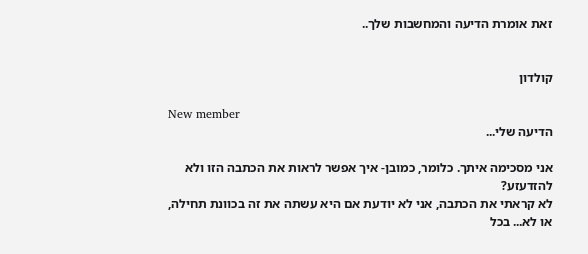זאת אומרת הדיעה והמחשבות שלך..


קולדון

New member
הדיעה שלי...

אני מסכימה איתך. כלומר, כמובן- איך אפשר לראות את הכתבה הזו ולא להזדעזע?
לא קראתי את הכתבה, אני לא יודעת אם היא עשתה את זה בכוונת תחילה, או לא... בכל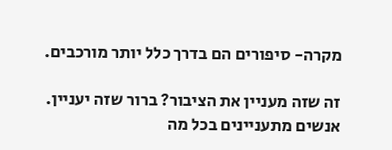מקרה- סיפורים הם בדרך כלל יותר מורכבים.

זה שזה מעניין את הציבור? ברור שזה יעניין. אנשים מתעניינים בכל מה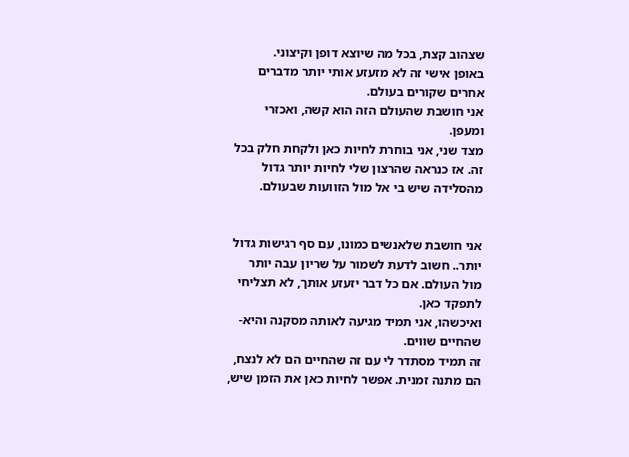שצהוב קצת, בכל מה שיוצא דופן וקיצוני.
באופן אישי זה לא מזעזע אותי יותר מדברים אחרים שקורים בעולם.
אני חושבת שהעולם הזה הוא קשה, ואכזרי ומעפן.
מצד שני, אני בוחרת לחיות כאן ולקחת חלק בכל זה. אז כנראה שהרצון שלי לחיות יותר גדול מהסלידה שיש בי אל מול הזוועות שבעולם.


אני חושבת שלאנשים כמונו, עם סף רגישות גדול יותר.. חשוב לדעת לשמור על שריון עבה יותר מול העולם. אם כל דבר יזעזע אותך, לא תצליחי לתפקד כאן.
ואיכשהו, אני תמיד מגיעה לאותה מסקנה והיא- שהחיים שווים.
זה תמיד מסתדר לי עם זה שהחיים הם לא לנצח, הם מתנה זמנית. אפשר לחיות כאן את הזמן שיש,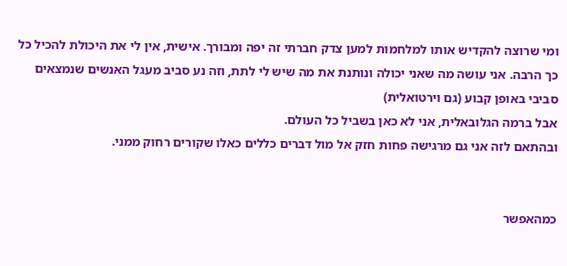ומי שרוצה להקדיש אותו למלחמות למען צדק חברתי זה יפה ומבורך. אישית, אין לי את היכולת להכיל כל כך הרבה. אני עושה מה שאני יכולה ונותנת את מה שיש לי לתת, וזה נע סביב מעגל האנשים שנמצאים סביבי באופן קבוע (גם וירטואלית)
אבל ברמה הגלובאלית, אני לא כאן בשביל כל העולם.
ובהתאם לזה אני גם מרגישה פחות חזק אל מול דברים כללים כאלו שקורים רחוק ממני.


כמהאפשר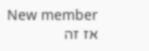New member
אז זה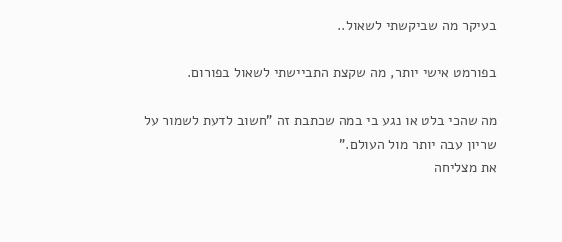בעיקר מה שביקשתי לשאול..

בפורמט אישי יותר, מה שקצת התביישתי לשאול בפורום.

מה שהכי בלט או נגע בי במה שכתבת זה "חשוב לדעת לשמור על שריון עבה יותר מול העולם."
את מצליחה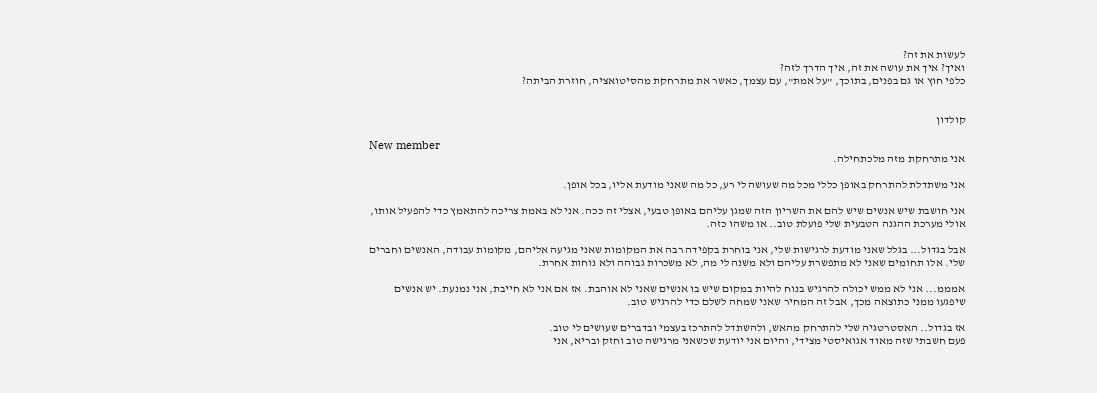לעשות את זה?
ואיך? איך את עושה את זה, איך הדרך לזה?
כלפי חוץ או גם בפנים, בתוכך, "על אמת", עם עצמך, כאשר את מתרחקת מהסיטואציה, חוזרת הביתה?


קולדון

New member
אני מתרחקת מזה מלכתחילה.

אני משתדלת להתרחק באופן כללי מכל מה שעושה לי רע, כל מה שאני מודעת אליו, בכל אופן.

אני חושבת שיש אנשים שיש להם את השריון הזה שמגן עליהם באופן טבעי, אצלי זה ככה. אני לא באמת צריכה להתאמץ כדי להפעיל אותו, אולי מערכת ההגנה הטבעית שלי פועלת טוב.. או משהו כזה.

אבל בגדול... בגלל שאני מודעת לרגישות שלי, אני בוחרת בקפידה רבה את המקומות שאני מגיעה אליהם, מקומות עבודה, האנשים וחברים שלי. אלו תחומים שאני לא מתפשרת עליהם ולא משנה לי מה, לא משכרות גבוהה ולא נוחות אחרת.

אמממ... אני לא ממש יכולה להרגיש בנוח להיות במקום שיש בו אנשים שאני לא אוהבת. אז אם אני לא חייבת, אני נמנעת. יש אנשים שיפגעו ממני כתוצאה מכך, אבל זה המחיר שאני שמחה לשלם כדי להרגיש טוב.

אז בגדול.. האסטרטגיה שלי להתרחק מהאש, ולהשתדל להתרכז בעצמי ובדברים שעושים לי טוב.
פעם חשבתי שזה מאוד אגואיסטי מצידי, והיום אני יודעת שכשאני מרגישה טוב וחזק ובריא, אני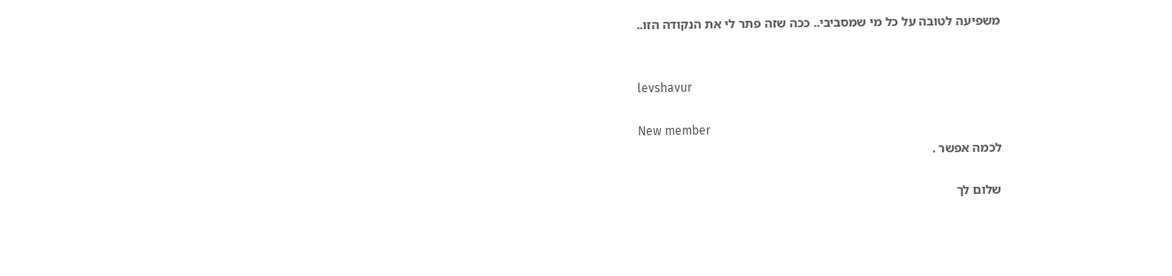משפיעה לטובה על כל מי שמסביבי.. ככה שזה פתר לי את הנקודה הזו..


levshavur

New member
לכמה אפשר .

שלום לך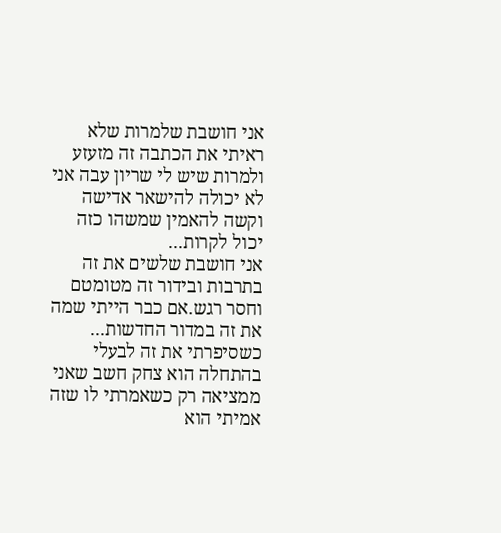אני חושבת שלמרות שלא ראיתי את הכתבה זה מזעזע ולמרות שיש לי שריון עבה אני לא יכולה להישאר אדישה וקשה להאמין שמשהו כזה יכול לקרות...
אני חושבת שלשים את זה בתרבות ובידור זה מטומטם וחסר רגש.אם כבר הייתי שמה את זה במדור החדשות...
כשסיפרתי את זה לבעלי בהתחלה הוא צחק חשב שאני ממציאה רק כשאמרתי לו שזה אמיתי הוא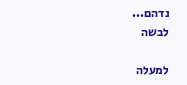נדהם...
לבשה

למעלה